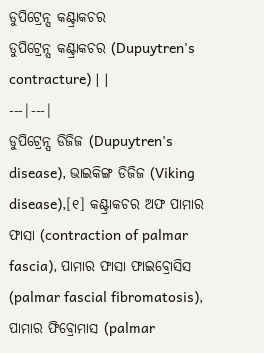ଡୁପିଟ୍ରେନ୍ସ କଣ୍ଟ୍ରାକଚର
ଡୁପିଟ୍ରେନ୍ସ କଣ୍ଟ୍ରାକଚର (Dupuytren's contracture) | |
---|---|
ଡୁପିଟ୍ରେନ୍ସ ଡିଜିଜ (Dupuytren's disease), ଭାଇକିଙ୍ଗ ଡିଜିଜ (Viking disease),[୧] କଣ୍ଟ୍ରାକଚର ଅଫ ପାମାର ଫାସା (contraction of palmar fascia), ପାମାର ଫାସା ଫାଇବ୍ରୋସିସ (palmar fascial fibromatosis), ପାମାର ଫିବ୍ରୋମାସ (palmar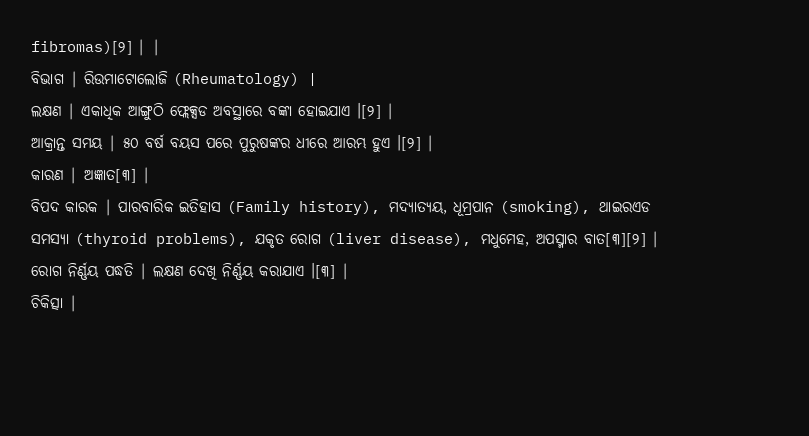fibromas)[୨] | |
ବିଭାଗ | ରିଉମାଟୋଲୋଜି (Rheumatology) |
ଲକ୍ଷଣ | ଏକାଧିକ ଆଙ୍ଗୁଠି ଫ୍ଲେକ୍ସଡ ଅବସ୍ଥାରେ ବଙ୍କା ହୋଇଯାଏ ।[୨] |
ଆକ୍ରାନ୍ତ ସମୟ | ୫୦ ବର୍ଷ ବୟସ ପରେ ପୁରୁଷଙ୍କର ଧୀରେ ଆରମ୍ଭ ହୁଏ ।[୨] |
କାରଣ | ଅଜ୍ଞାତ[୩] |
ବିପଦ କାରକ | ପାରବାରିକ ଇତିହାସ (Family history), ମଦ୍ୟାତ୍ୟୟ, ଧୂମ୍ରପାନ (smoking), ଥାଇରଏଡ ସମସ୍ୟା (thyroid problems), ଯକୃତ ରୋଗ (liver disease), ମଧୁମେହ, ଅପସ୍ମାର ବାତ[୩][୨] |
ରୋଗ ନିର୍ଣ୍ଣୟ ପଦ୍ଧତି | ଲକ୍ଷଣ ଦେଖି ନିର୍ଣ୍ଣୟ କରାଯାଏ ।[୩] |
ଚିକିତ୍ସା |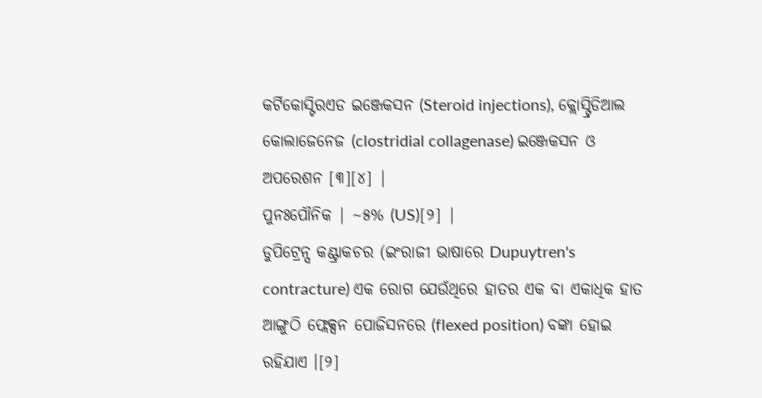କର୍ଟିକୋସ୍ଟିରଏଡ ଇଞ୍ଜେକସନ (Steroid injections), କ୍ଲୋସ୍ଟ୍ରିଡିଆଲ କୋଲାଜେନେଜ (clostridial collagenase) ଇଞ୍ଜେକସନ ଓ ଅପରେଶନ [୩][୪] |
ପୁନଃପୌନିକ | ~୫% (US)[୨] |
ଡୁପିଟ୍ରେନ୍ସ କଣ୍ଟ୍ରାକଚର (ଇଂରାଜୀ ଭାଷାରେ Dupuytren's contracture) ଏକ ରୋଗ ଯେଉଁଥିରେ ହାତର ଏକ ବା ଏକାଧିକ ହାତ ଆଙ୍ଗୁଠି ଫ୍ଲେକ୍ସନ ପୋଜିସନରେ (flexed position) ବଙ୍କା ହୋଇ ରହିଯାଏ ।[୨]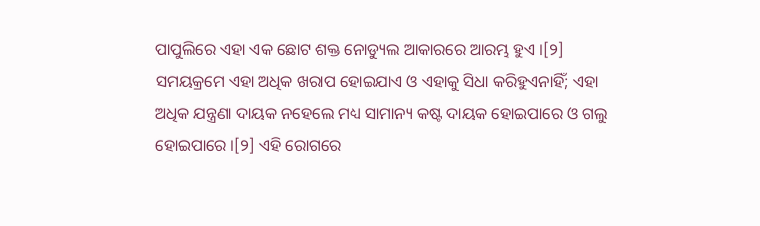ପାପୁଲିରେ ଏହା ଏକ ଛୋଟ ଶକ୍ତ ନୋଡ୍ୟୁଲ ଆକାରରେ ଆରମ୍ଭ ହୁଏ ।[୨] ସମୟକ୍ରମେ ଏହା ଅଧିକ ଖରାପ ହୋଇଯାଏ ଓ ଏହାକୁ ସିଧା କରିହୁଏନାହିଁ; ଏହା ଅଧିକ ଯନ୍ତ୍ରଣା ଦାୟକ ନହେଲେ ମଧ୍ୟ ସାମାନ୍ୟ କଷ୍ଟ ଦାୟକ ହୋଇପାରେ ଓ ଗଲୁ ହୋଇପାରେ ।[୨] ଏହି ରୋଗରେ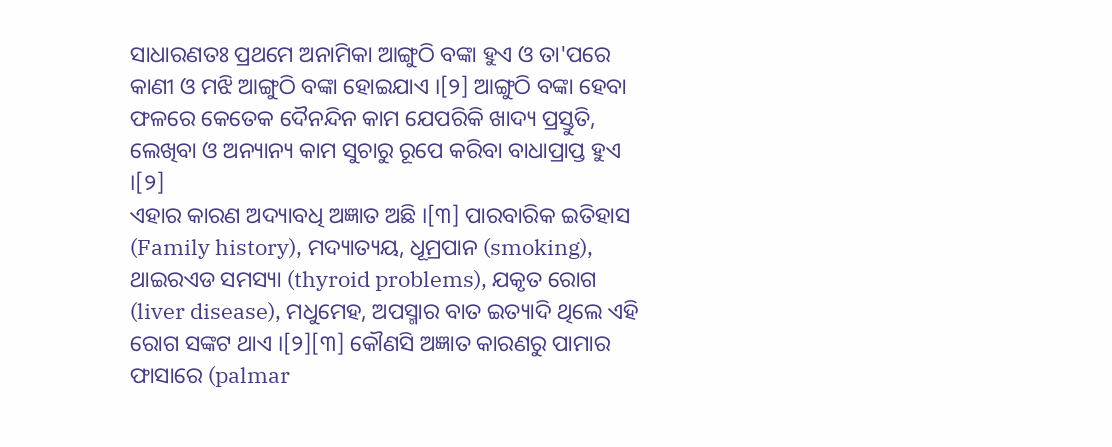ସାଧାରଣତଃ ପ୍ରଥମେ ଅନାମିକା ଆଙ୍ଗୁଠି ବଙ୍କା ହୁଏ ଓ ତା'ପରେ କାଣୀ ଓ ମଝି ଆଙ୍ଗୁଠି ବଙ୍କା ହୋଇଯାଏ ।[୨] ଆଙ୍ଗୁଠି ବଙ୍କା ହେବା ଫଳରେ କେତେକ ଦୈନନ୍ଦିନ କାମ ଯେପରିକି ଖାଦ୍ୟ ପ୍ରସ୍ତୁତି, ଲେଖିବା ଓ ଅନ୍ୟାନ୍ୟ କାମ ସୁଚାରୁ ରୂପେ କରିବା ବାଧାପ୍ରାପ୍ତ ହୁଏ ।[୨]
ଏହାର କାରଣ ଅଦ୍ୟାବଧି ଅଜ୍ଞାତ ଅଛି ।[୩] ପାରବାରିକ ଇତିହାସ (Family history), ମଦ୍ୟାତ୍ୟୟ, ଧୂମ୍ରପାନ (smoking), ଥାଇରଏଡ ସମସ୍ୟା (thyroid problems), ଯକୃତ ରୋଗ (liver disease), ମଧୁମେହ, ଅପସ୍ମାର ବାତ ଇତ୍ୟାଦି ଥିଲେ ଏହି ରୋଗ ସଙ୍କଟ ଥାଏ ।[୨][୩] କୌଣସି ଅଜ୍ଞାତ କାରଣରୁ ପାମାର ଫାସାରେ (palmar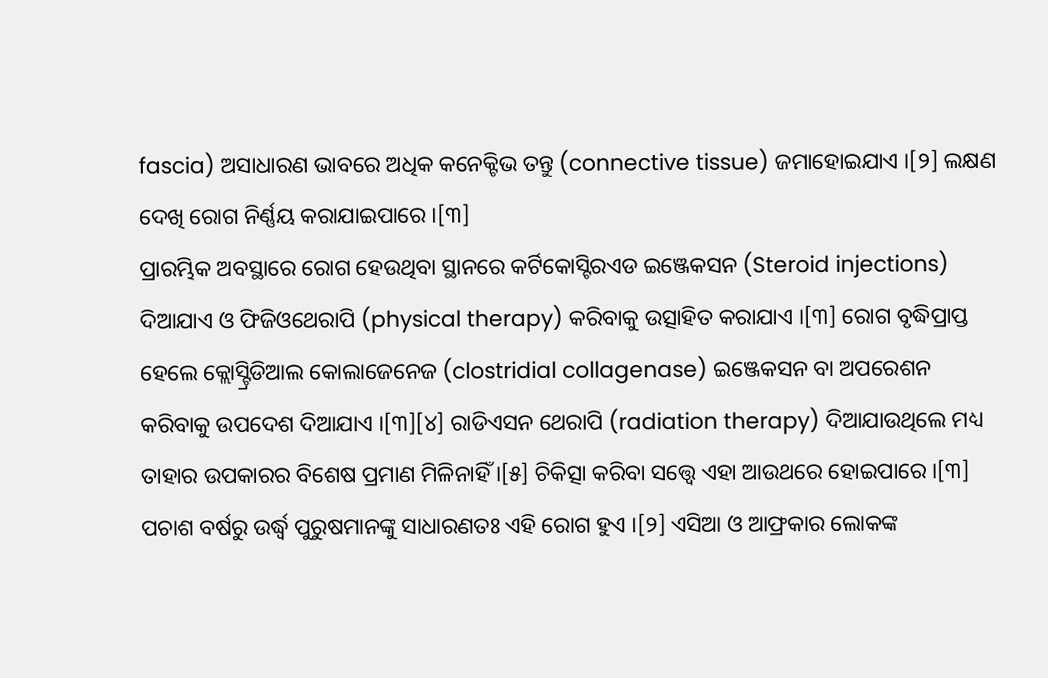fascia) ଅସାଧାରଣ ଭାବରେ ଅଧିକ କନେକ୍ଟିଭ ତନ୍ତୁ (connective tissue) ଜମାହୋଇଯାଏ ।[୨] ଲକ୍ଷଣ ଦେଖି ରୋଗ ନିର୍ଣ୍ଣୟ କରାଯାଇପାରେ ।[୩]
ପ୍ରାରମ୍ଭିକ ଅବସ୍ଥାରେ ରୋଗ ହେଉଥିବା ସ୍ଥାନରେ କର୍ଟିକୋସ୍ଟିରଏଡ ଇଞ୍ଜେକସନ (Steroid injections) ଦିଆଯାଏ ଓ ଫିଜିଓଥେରାପି (physical therapy) କରିବାକୁ ଉତ୍ସାହିତ କରାଯାଏ ।[୩] ରୋଗ ବୃଦ୍ଧିପ୍ରାପ୍ତ ହେଲେ କ୍ଲୋସ୍ଟ୍ରିଡିଆଲ କୋଲାଜେନେଜ (clostridial collagenase) ଇଞ୍ଜେକସନ ବା ଅପରେଶନ କରିବାକୁ ଉପଦେଶ ଦିଆଯାଏ ।[୩][୪] ରାଡିଏସନ ଥେରାପି (radiation therapy) ଦିଆଯାଉଥିଲେ ମଧ୍ୟ ତାହାର ଉପକାରର ବିଶେଷ ପ୍ରମାଣ ମିଳିନାହିଁ ।[୫] ଚିକିତ୍ସା କରିବା ସତ୍ତ୍ୱେ ଏହା ଆଉଥରେ ହୋଇପାରେ ।[୩]
ପଚାଶ ବର୍ଷରୁ ଉର୍ଦ୍ଧ୍ୱ ପୁରୁଷମାନଙ୍କୁ ସାଧାରଣତଃ ଏହି ରୋଗ ହୁଏ ।[୨] ଏସିଆ ଓ ଆଫ୍ରକାର ଲୋକଙ୍କ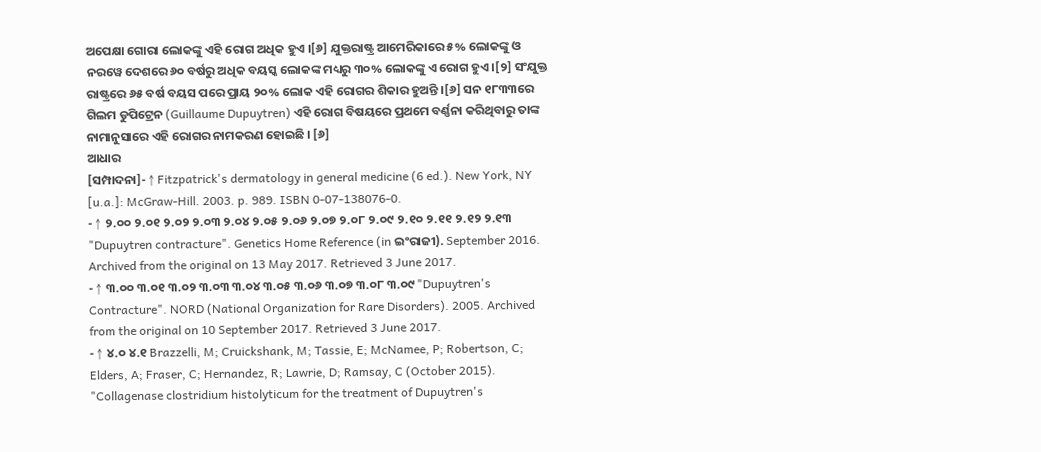ଅପେକ୍ଷା ଗୋରା ଲୋକଙ୍କୁ ଏହି ରୋଗ ଅଧିକ ହୁଏ ।[୬] ଯୁକ୍ତରାଷ୍ଟ୍ର ଆମେରିକାରେ ୫% ଲୋକଙ୍କୁ ଓ ନରୱେ ଦେଶରେ ୬୦ ବର୍ଷରୁ ଅଧିକ ବୟସ୍କ ଲୋକଙ୍କ ମଧ୍ୟରୁ ୩୦% ଲୋକଙ୍କୁ ଏ ରୋଗ ହୁଏ ।[୨] ସଂଯୁକ୍ତ ରାଷ୍ଟ୍ରରେ ୬୫ ବର୍ଷ ବୟସ ପରେ ପ୍ରାୟ ୨୦% ଲୋକ ଏହି ରୋଗର ଶିକାର ହୁଅନ୍ତି ।[୬] ସନ ୧୮୩୩ରେ ଗିଲମ ଡୁପିଟ୍ରେନ (Guillaume Dupuytren) ଏହି ରୋଗ ବିଷୟରେ ପ୍ରଥମେ ବର୍ଣ୍ଣନା କରିଥିବାରୁ ତାଙ୍କ ନାମାନୁସାରେ ଏହି ରୋଗର ନାମକରଣ ହୋଇଛି । [୬]
ଆଧାର
[ସମ୍ପାଦନା]- ↑ Fitzpatrick's dermatology in general medicine (6 ed.). New York, NY [u.a.]: McGraw-Hill. 2003. p. 989. ISBN 0-07-138076-0.
- ↑ ୨.୦୦ ୨.୦୧ ୨.୦୨ ୨.୦୩ ୨.୦୪ ୨.୦୫ ୨.୦୬ ୨.୦୭ ୨.୦୮ ୨.୦୯ ୨.୧୦ ୨.୧୧ ୨.୧୨ ୨.୧୩ "Dupuytren contracture". Genetics Home Reference (in ଇଂରାଜୀ). September 2016. Archived from the original on 13 May 2017. Retrieved 3 June 2017.
- ↑ ୩.୦୦ ୩.୦୧ ୩.୦୨ ୩.୦୩ ୩.୦୪ ୩.୦୫ ୩.୦୬ ୩.୦୭ ୩.୦୮ ୩.୦୯ "Dupuytren's Contracture". NORD (National Organization for Rare Disorders). 2005. Archived from the original on 10 September 2017. Retrieved 3 June 2017.
- ↑ ୪.୦ ୪.୧ Brazzelli, M; Cruickshank, M; Tassie, E; McNamee, P; Robertson, C; Elders, A; Fraser, C; Hernandez, R; Lawrie, D; Ramsay, C (October 2015). "Collagenase clostridium histolyticum for the treatment of Dupuytren's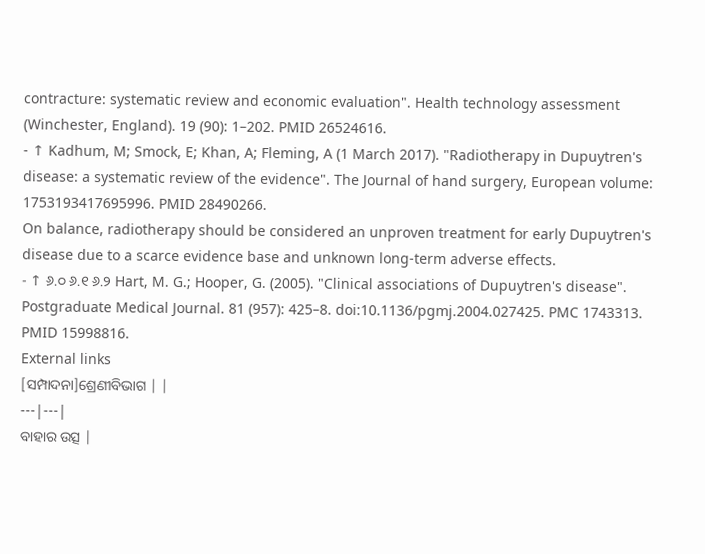contracture: systematic review and economic evaluation". Health technology assessment (Winchester, England). 19 (90): 1–202. PMID 26524616.
- ↑ Kadhum, M; Smock, E; Khan, A; Fleming, A (1 March 2017). "Radiotherapy in Dupuytren's disease: a systematic review of the evidence". The Journal of hand surgery, European volume: 1753193417695996. PMID 28490266.
On balance, radiotherapy should be considered an unproven treatment for early Dupuytren's disease due to a scarce evidence base and unknown long-term adverse effects.
- ↑ ୬.୦ ୬.୧ ୬.୨ Hart, M. G.; Hooper, G. (2005). "Clinical associations of Dupuytren's disease". Postgraduate Medical Journal. 81 (957): 425–8. doi:10.1136/pgmj.2004.027425. PMC 1743313. PMID 15998816.
External links
[ସମ୍ପାଦନା]ଶ୍ରେଣୀବିଭାଗ | |
---|---|
ବାହାର ଉତ୍ସ |